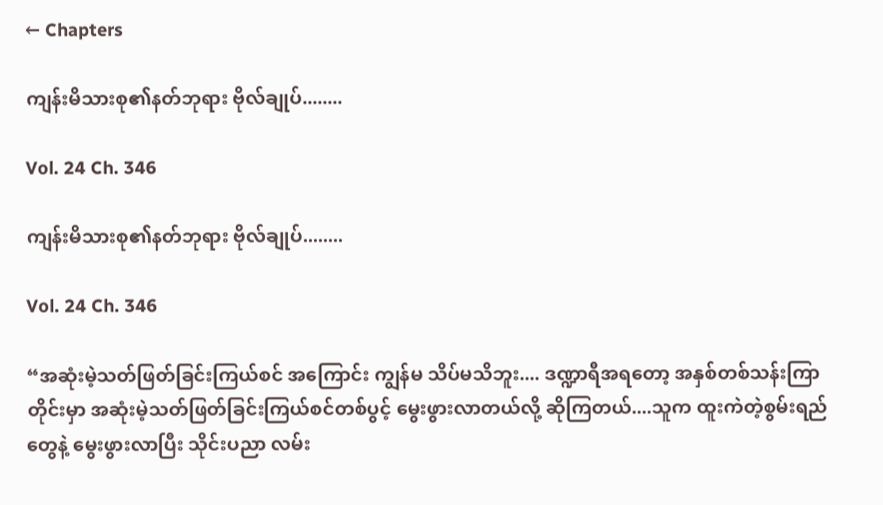← Chapters

ကျန်းမိသားစု၏နတ်ဘုရား ဗိုလ်ချုပ်........

Vol. 24 Ch. 346

ကျန်းမိသားစု၏နတ်ဘုရား ဗိုလ်ချုပ်........

Vol. 24 Ch. 346

“အဆုံးမဲ့သတ်ဖြတ်ခြင်းကြယ်စင် အကြောင်း ကျွန်မ သိပ်မသိဘူး.... ဒဏ္ဍာရီအရတော့ အနှစ်တစ်သန်းကြာတိုင်းမှာ အဆုံးမဲ့သတ်ဖြတ်ခြင်းကြယ်စင်တစ်ပွင့် မွေးဖွားလာတယ်လို့ ဆိုကြတယ်....သူက ထူးကဲတဲ့စွမ်းရည်တွေနဲ့ မွေးဖွားလာပြီး သိုင်းပညာ လမ်း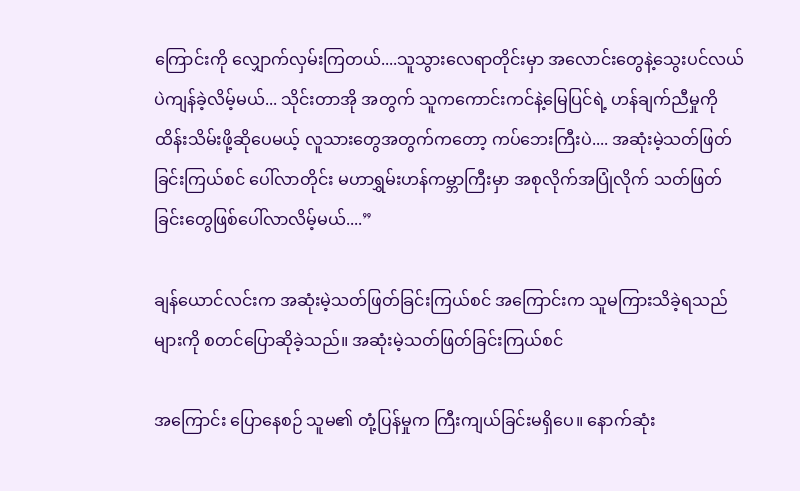ကြောင်းကို လျှောက်လှမ်းကြတယ်....သူသွားလေရာတိုင်းမှာ အလောင်းတွေနဲ့သွေးပင်လယ်ပဲကျန်ခဲ့လိမ့်မယ်... သိုင်းတာအို အတွက် သူကကောင်းကင်နဲ့မြေပြင်ရဲ့ ဟန်ချက်ညီမှုကို ထိန်းသိမ်းဖို့ဆိုပေမယ့် လူသားတွေအတွက်ကတော့ ကပ်ဘေးကြီးပဲ.... အဆုံးမဲ့သတ်ဖြတ်ခြင်းကြယ်စင် ပေါ်လာတိုင်း မဟာရွှမ်းဟန်ကမ္ဘာကြီးမှာ အစုလိုက်အပြုံလိုက် သတ်ဖြတ်ခြင်းတွေဖြစ်ပေါ်လာလိမ့်မယ်....”

ချန်ယောင်လင်းက အဆုံးမဲ့သတ်ဖြတ်ခြင်းကြယ်စင် အကြောင်းက သူမကြားသိခဲ့ရသည်များကို စတင်ပြောဆိုခဲ့သည်။ အဆုံးမဲ့သတ်ဖြတ်ခြင်းကြယ်စင်

အကြောင်း ပြောနေစဉ် သူမ၏ တုံ့ပြန်မှုက ကြီးကျယ်ခြင်းမရှိပေ။ နောက်ဆုံး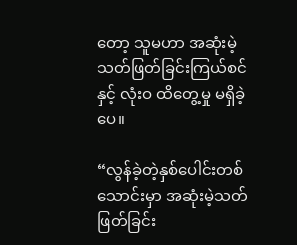တော့ သူမဟာ အဆုံးမဲ့သတ်ဖြတ်ခြင်းကြယ်စင်နှင့် လုံးဝ ထိတွေ့မှု မရှိခဲ့ပေ။

“လွန်ခဲ့တဲ့နှစ်ပေါင်းတစ်သောင်းမှာ အဆုံးမဲ့သတ်ဖြတ်ခြင်း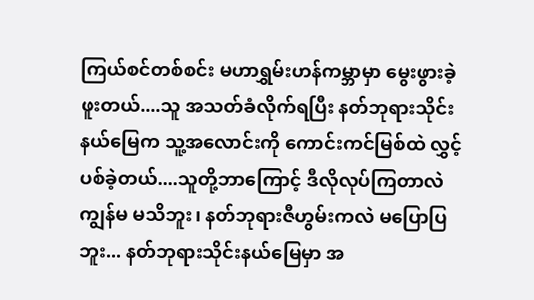ကြယ်စင်တစ်စင်း မဟာရွှမ်းဟန်ကမ္ဘာမှာ မွေးဖွားခဲ့ဖူးတယ်....သူ အသတ်ခံလိုက်ရပြီး နတ်ဘုရားသိုင်းနယ်မြေက သူ့အလောင်းကို ကောင်းကင်မြစ်ထဲ လွှင့်ပစ်ခဲ့တယ်....သူတို့ဘာကြောင့် ဒီလိုလုပ်ကြတာလဲ ကျွန်မ မသိဘူး၊ နတ်ဘုရားဇီဟွမ်းကလဲ မပြောပြဘူး... နတ်ဘုရားသိုင်းနယ်မြေမှာ အ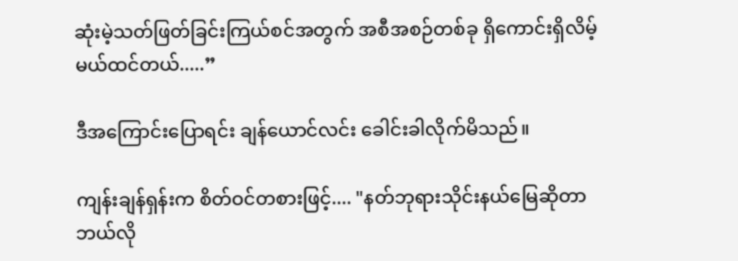ဆုံးမဲ့သတ်ဖြတ်ခြင်းကြယ်စင်အတွက် အစီအစဉ်တစ်ခု ရှိကောင်းရှိလိမ့်မယ်ထင်တယ်.....”

ဒီအကြောင်းပြောရင်း ချန်ယောင်လင်း ခေါင်းခါလိုက်မိသည်။

ကျန်းချန်ရှန်းက စိတ်ဝင်တစားဖြင့်.... "နတ်ဘုရားသိုင်းနယ်မြေဆိုတာ ဘယ်လို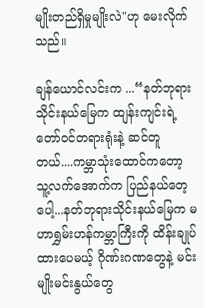မျိုးတည်ရှိမှုမျိုးလဲ"ဟု မေးလိုက်သည်။

ချန်ယောင်လင်းက ...“နတ်ဘုရားသိုင်းနယ်မြေက ထျန်းကျင်းရဲ့ တော်ဝင်တရားရုံးနဲ့ ဆင်တူတယ်....ကမ္ဘာသုံးထောင်ကတော့ သူ့လက်အောက်က ပြည်နယ်တေ့ပေါ့...နတ်ဘုရားသိုင်းနယ်မြေက မဟာရွှမ်းဟန်ကမ္ဘာကြီးကို ထိန်းချုပ်ထားပေမယ့် ဂိုဏ်းဂဏတွေနဲ့ မင်းမျိုးမင်းနွယ်တွေ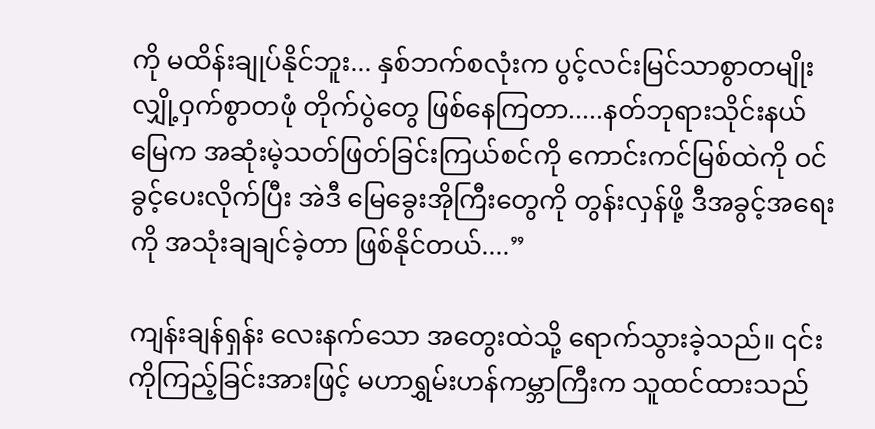ကို မထိန်းချုပ်နိုင်ဘူး... နှစ်ဘက်စလုံးက ပွင့်လင်းမြင်သာစွာတမျိုး လျှို့ဝှက်စွာတဖုံ တိုက်ပွဲတွေ ဖြစ်နေကြတာ.....နတ်ဘုရားသိုင်းနယ်မြေက အဆုံးမဲ့သတ်ဖြတ်ခြင်းကြယ်စင်ကို ကောင်းကင်မြစ်ထဲကို ဝင်ခွင့်ပေးလိုက်ပြီး အဲဒီ မြေခွေးအိုကြီးတွေကို တွန်းလှန်ဖို့ ဒီအခွင့်အရေးကို အသုံးချချင်ခဲ့တာ ဖြစ်နိုင်တယ်....”

ကျန်းချန်ရှန်း လေးနက်သော အတွေးထဲသို့ ရောက်သွားခဲ့သည်။ ၎င်းကိုကြည့်ခြင်းအားဖြင့် မဟာရွှမ်းဟန်ကမ္ဘာကြီးက သူထင်ထားသည်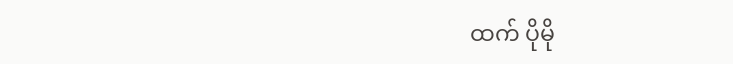ထက် ပိုမို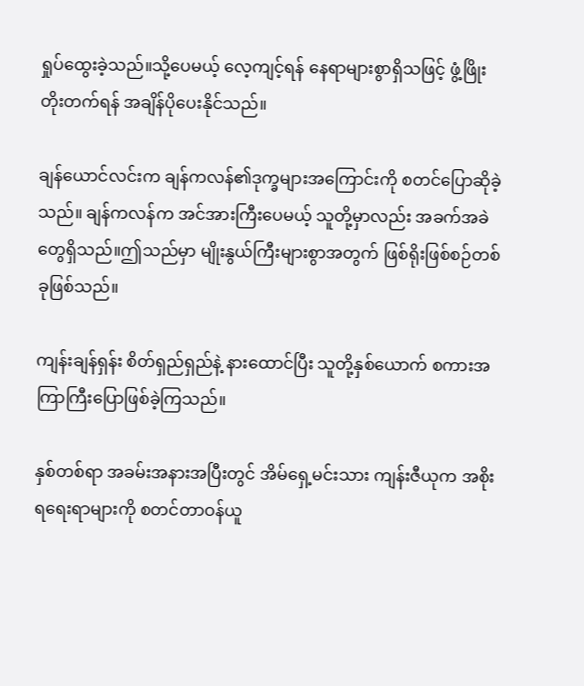ရှုပ်ထွေးခဲ့သည်။သို့ပေမယ့် လေ့ကျင့်ရန် နေရာများစွာရှိသဖြင့် ဖွံ့ဖြိုးတိုးတက်ရန် အချိန်ပိုပေးနိုင်သည်။

ချန်ယောင်လင်းက ချန်ကလန်၏ဒုက္ခများအကြောင်းကို စတင်ပြောဆိုခဲ့သည်။ ချန်ကလန်က အင်အားကြီးပေမယ့် သူတို့မှာလည်း အခက်အခဲတွေရှိသည်။ဤသည်မှာ မျိုးနွယ်ကြီးများစွာအတွက် ဖြစ်ရိုးဖြစ်စဉ်တစ်ခုဖြစ်သည်။

ကျန်းချန်ရှန်း စိတ်ရှည်ရှည်နဲ့ နားထောင်ပြီး သူတို့နှစ်ယောက် စကားအကြာကြီးပြောဖြစ်ခဲ့ကြသည်။

နှစ်တစ်ရာ အခမ်းအနားအပြီးတွင် အိမ်ရှေ့မင်းသား ကျန်းဇီယုက အစိုးရရေးရာများကို စတင်တာဝန်ယူ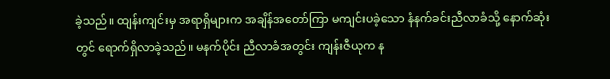ခဲ့သည်။ ထျန်းကျင်းမှ အရာရှိများက အချိန်အတော်ကြာ မကျင်းပခဲ့သော နံနက်ခင်းညီလာခံသို့ နောက်ဆုံးတွင် ရောက်ရှိလာခဲ့သည်။ မနက်ပိုင်း ညီလာခံအတွင်း ကျန်းဇီယုက န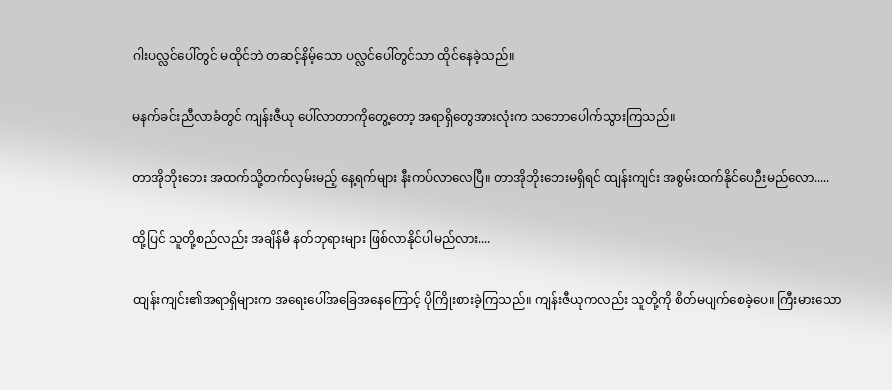ဂါးပလ္လင်ပေါ်တွင် မထိုင်ဘဲ တဆင့်နိမ့်သော ပလ္လင်ပေါ်တွင်သာ ထိုင်နေခဲ့သည်။

မနက်ခင်းညီလာခံတွင် ကျန်းဇီယု ပေါ်လာတာကိုတွေ့တော့ အရာရှိတွေအားလုံးက သဘောပေါက်သွားကြသည်။

တာအိုဘိုးဘေး အထက်သို့တက်လှမ်းမည့် နေ့ရက်များ နီးကပ်လာလေပြီ။ တာအိုဘိုးဘေးမရှိရင် ထျန်းကျင်း အစွမ်းထက်နိုင်ပေဉီးမည်လော.....

ထို့ပြင် သူတို့စည်လည်း အချိန်မီ နတ်ဘုရားများ ဖြစ်လာနိုင်ပါမည်လား....

ထျန်းကျင်း၏အရာရှိများက အရေးပေါ်အခြေအနေကြောင့် ပိုကြိုးစားခဲ့ကြသည်။ ကျန်းဇီယုကလည်း သူတို့ကို စိတ်မပျက်စေခဲ့ပေ။ ကြီးမားသော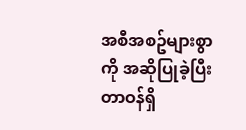အစီအစဥ်များစွာကို အဆိုပြုခဲ့ပြီး တာဝန်ရှိ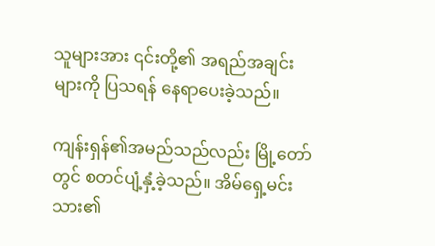သူများအား ၎င်းတို့၏ အရည်အချင်းများကို ပြသရန် နေရာပေးခဲ့သည်။

ကျန်းရှန်၏အမည်သည်လည်း မြို့တော်တွင် စတင်ပျံ့နှံ့ခဲ့သည်။ အိမ်ရှေ့မင်းသား၏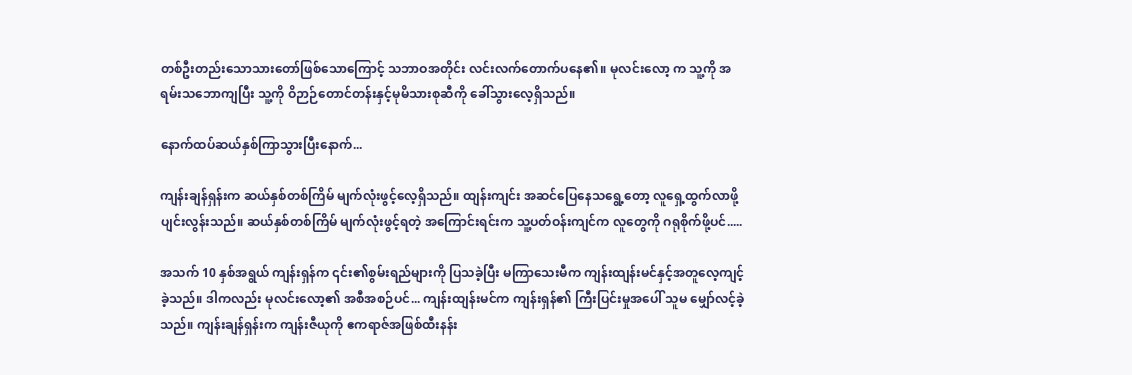တစ်ဦးတည်းသောသားတော်ဖြစ်သောကြောင့် သဘာဝအတိုင်း လင်းလက်တောက်ပနေ၏။ မုလင်းလော့ က သူ့ကို အရမ်းသဘောကျပြီး သူ့ကို ဝိဉာဉ်တောင်တန်းနှင့်မုမိသားစုဆီကို ခေါ်သွားလေ့ရှိသည်။

နောက်ထပ်ဆယ်နှစ်ကြာသွားပြီးနောက်...

ကျန်းချန်ရှန်းက ဆယ်နှစ်တစ်ကြိမ် မျက်လုံးဖွင့်လေ့ရှိသည်။ ထျန်းကျင်း အဆင်ပြေနေသရွေ့တော့ လူရှေ့ထွက်လာဖို့ ပျင်းလွန်းသည်။ ဆယ်နှစ်တစ်ကြိမ် မျက်လုံးဖွင့်ရတဲ့ အကြောင်းရင်းက သူ့ပတ်ဝန်းကျင်က လူတွေကို ဂရုစိုက်ဖို့ပင်.....

အသက် 10 နှစ်အရွယ် ကျန်းရှန်က ၎င်း၏စွမ်းရည်များကို ပြသခဲ့ပြီး မကြာသေးမီက ကျန်းထျန်းမင်နှင့်အတူလေ့ကျင့်ခဲ့သည်။ ဒါကလည်း မုလင်းလော့၏ အစီအစဉ်ပင်... ကျန်းထျန်းမင်က ကျန်းရှန်၏ ကြီးပြင်းမှုအပေါ် သူမ မျှော်လင့်ခဲ့သည်။ ကျန်းချန်ရှန်းက ကျန်းဇီယုကို ဧကရာဇ်အဖြစ်ထီးနန်း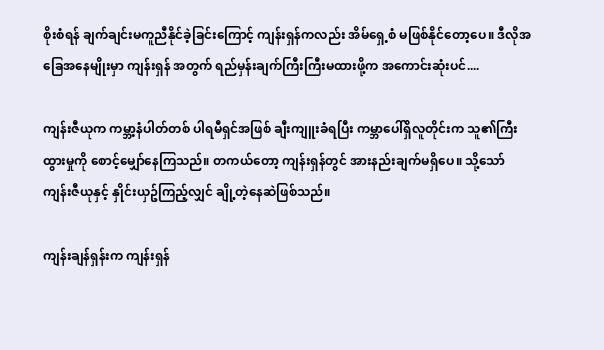စိုးစံရန် ချက်ချင်းမကူညီနိုင်ခဲ့ခြင်းကြောင့် ကျန်းရှန်ကလည်း အိမ်ရှေ့စံ မဖြစ်နိုင်တော့ပေ။ ဒီလိုအခြေအနေမျိုးမှာ ကျန်းရှန် အတွက် ရည်မှန်းချက်ကြီးကြီးမထားဖို့က အကောင်းဆုံးပင်....

ကျန်းဇီယုက ကမ္ဘာ့နံပါတ်တစ် ပါရမီရှင်အဖြစ် ချီးကျူးခံရပြီး ကမ္ဘာပေါ်ရှိလူတိုင်းက သူ၏ကြီးထွားမှုကို စောင့်မျှော်နေကြသည်။ တကယ်တော့ ကျန်းရှန်တွင် အားနည်းချက်မရှိပေ။ သို့သော် ကျန်းဇီယုနှင့် နှိုင်းယှဥ်ကြည့်လျှင် ချို့တဲ့နေဆဲဖြစ်သည်။

ကျန်းချန်ရှန်းက ကျန်းရှန်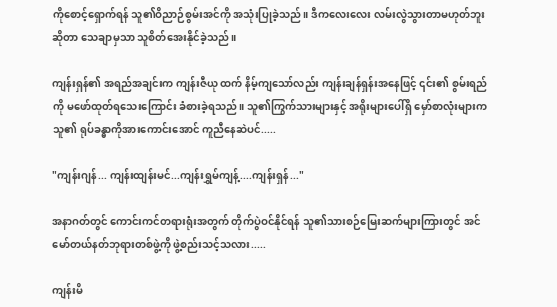ကိုစောင့်ရှောက်ရန် သူ၏ဝိညာဉ်စွမ်းအင်ကို အသုံးပြုခဲ့သည်။ ဒီကလေးလေး လမ်းလွဲသွားတာမဟုတ်ဘူးဆိုတာ သေချာမှသာ သူစိတ်အေးနိုင်ခဲ့သည်။

ကျန်းရှန်၏ အရည်အချင်းက ကျန်းဇီယု ထက် နိမ့်ကျသော်လည်း ကျန်းချန်ရှန်းအနေဖြင့် ၎င်း၏ စွမ်းရည်ကို မဖော်ထုတ်ရသေးကြောင်း ခံစားခဲ့ရသည်။ သူ၏ကြွက်သားများနှင့် အရိုးများပေါ်ရှိ မှော်စာလုံးများက သူ၏ ရုပ်ခန္ဓာကိုအားကောင်းအောင် ကူညီနေဆဲပင်.....

"ကျန်းဂျန်... ကျန်းထျန်းမင်...ကျန်းရွှမ်ကျန့်....ကျန်းရှန်..."

အနာဂတ်တွင် ကောင်းကင်တရားရုံးအတွက် တိုက်ပွဲဝင်နိုင်ရန် သူ၏သားစဉ်မြေးဆက်များကြားတွင် အင်မော်တယ်နတ်ဘုရားတစ်ဖွဲ့ကို ဖွဲ့စည်းသင့်သလား.....

ကျန်းမိ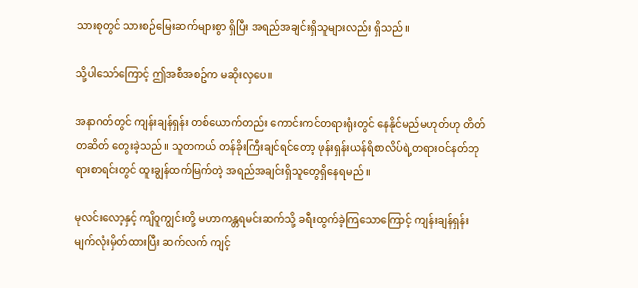သားစုတွင် သားစဉ်မြေးဆက်များစွာ ရှိပြီး အရည်အချင်းရှိသူများလည်း ရှိသည်။

သို့ပါသော်ကြောင့် ဤအစီအစဥ်က မဆိုးလှပေ။

အနာဂတ်တွင် ကျန်းချန်ရှန်း တစ်ယောက်တည်း ကောင်းကင်တရားရုံးတွင် နေနိုင်မည်မဟုတ်ဟု တိတ်တဆိတ် တွေးခဲ့သည်။ သူတကယ် တန်ခိုးကြီးချင်ရင်တော့ ဖုန်းရှန်းယန်ရိစာလိပ်ရဲ့တရားဝင်နတ်ဘုရားစာရင်းတွင် ထူးချွန်ထက်မြက်တဲ့ အရည်အချင်းရှိသူတွေရှိနေရမည်။

မုလင်းလော့နှင့် ကျိဝူကျွင်းတို့ မဟာကန္တရမင်းဆက်သို့ ခရီးထွက်ခဲ့ကြသောကြောင့် ကျန်းချန်ရှန်း မျက်လုံးမှိတ်ထားပြီး ဆက်လက် ကျင့်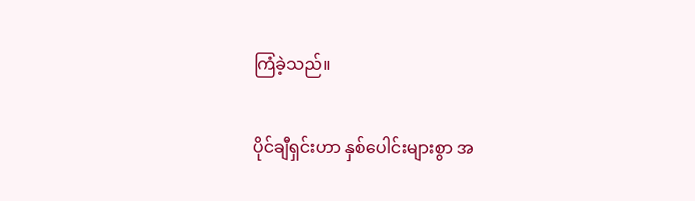ကြံခဲ့သည်။

ပိုင်ချီရှင်းဟာ နှစ်ပေါင်းများစွာ အ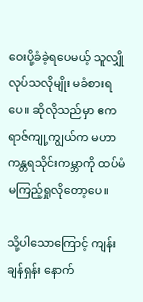ဝေးပို့ခံခဲ့ရပေမယ့် သူလျှိုလုပ်သလိုမျိုး မခံစားရပေ။ ဆိုလိုသည်မှာ ဧကရာဇ်ကျု့ကျွယ်က မဟာကန္တရသိုင်းကမ္ဘာကို ထပ်မံမကြည့်ရှုလိုတော့ပေ။

သို့ပါသောကြောင့် ကျန်းချန်ရှန်း နောက်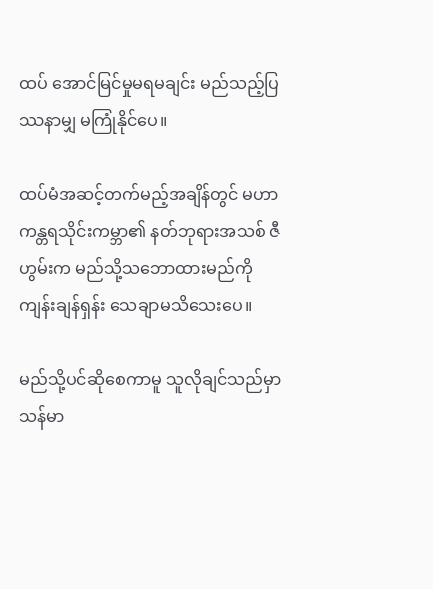ထပ် အောင်မြင်မှုမရမချင်း မည်သည့်ပြဿနာမျှ မကြုံနိုင်ပေ။

ထပ်မံအဆင့်တက်မည့်အချိန်တွင် မဟာကန္တရသိုင်းကမ္ဘာ၏ နတ်ဘုရားအသစ် ဇီဟွမ်းက မည်သို့သဘောထားမည်ကို ကျန်းချန်ရှန်း သေချာမသိသေးပေ။

မည်သို့ပင်ဆိုစေကာမူ သူလိုချင်သည်မှာ သန်မာ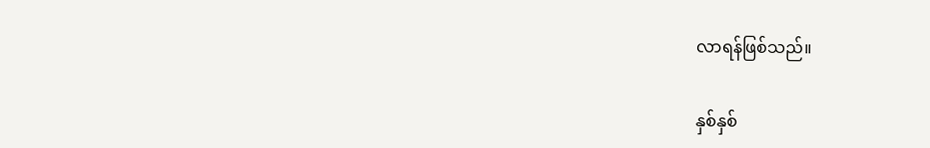လာရန်ဖြစ်သည်။

နှစ်နှစ်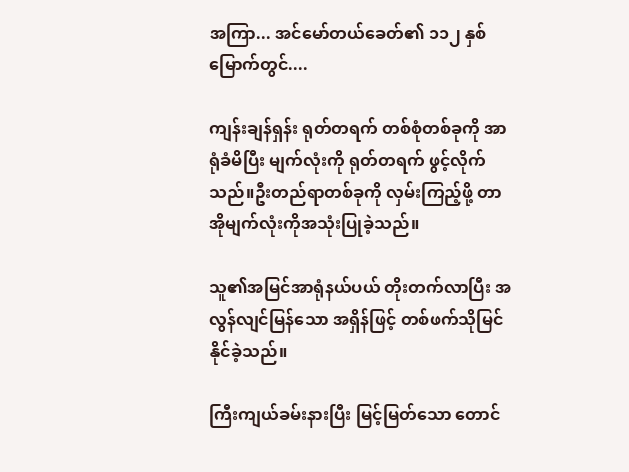အကြာ... အင်မော်တယ်ခေတ်၏ ၁၁၂ နှစ်မြောက်တွင်....

ကျန်းချန်ရှန်း ရုတ်တရက် တစ်စုံတစ်ခုကို အာရုံခံမိပြီး မျက်လုံးကို ရုတ်တရက် ဖွင့်လိုက်သည်။ဦးတည်ရာတစ်ခုကို လှမ်းကြည့်ဖို့ တာအိုမျက်လုံးကိုအသုံးပြုခဲ့သည်။

သူ၏အမြင်အာရုံနယ်ပယ် တိုးတက်လာပြီး အလွန်လျင်မြန်သော အရှိန်ဖြင့် တစ်ဖက်သိုမြင်နိုင်ခဲ့သည်။

ကြီးကျယ်ခမ်းနားပြီး မြင့်မြတ်သော တောင်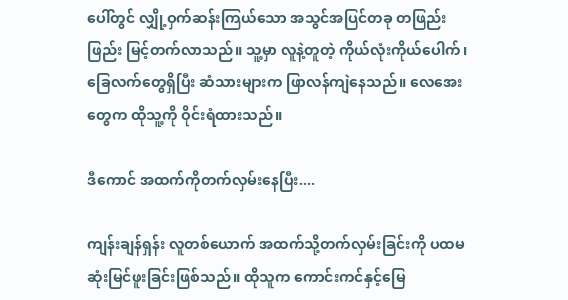ပေါ်တွင် လျှို့ဝှက်ဆန်းကြယ်သော အသွင်အပြင်တခု တဖြည်းဖြည်း မြင့်တက်လာသည်။ သူ့မှာ လူနဲ့တူတဲ့ ကိုယ်လုံးကိုယ်ပေါက်၊ ခြေလက်တွေရှိပြီး ဆံသားများက ဖြာလန်ကျဲနေသည်။ လေအေးတွေက ထိုသူ့ကို ဝိုင်းရံထားသည်။

ဒီကောင် အထက်ကိုတက်လှမ်းနေပြီး....

ကျန်းချန်ရှန်း လူတစ်ယောက် အထက်သို့တက်လှမ်းခြင်းကို ပထမဆုံးမြင်ဖူးခြင်းဖြစ်သည်။ ထိုသူက ကောင်းကင်နှင့်မြေ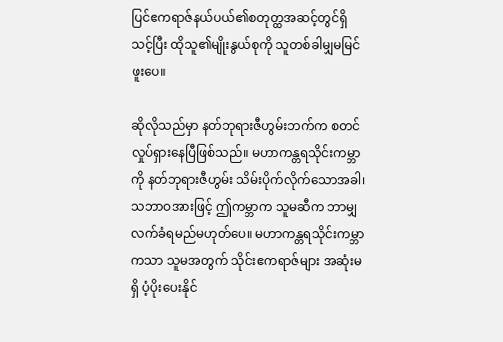ပြင်ဧကရာဇ်နယ်ပယ်၏စတုတ္ထအဆင့်တွင်ရှိသင့်ပြီး ထိုသူ၏မျိုးနွယ်စုကို သူတစ်ခါမျှမမြင်ဖူးပေ။

ဆိုလိုသည်မှာ နတ်ဘုရားဇီဟွမ်းဘက်က စတင်လှုပ်ရှားနေပြီဖြစ်သည်။ မဟာကန္တရသိုင်းကမ္ဘာကို နတ်ဘုရားဇီဟွမ်း သိမ်းပိုက်လိုက်သောအခါ၊ သဘာဝအားဖြင့် ဤကမ္ဘာက သူမဆီက ဘာမျှလက်ခံရမည်မဟုတ်ပေ။ မဟာကန္တရသိုင်းကမ္ဘာကသာ သူမအတွက် သိုင်းဧကရာဇ်များ အဆုံးမရှိ ပံ့ပိုးပေးနိုင်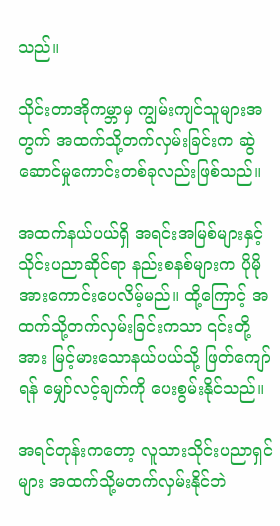သည်။

သိုင်းတာအိုကမ္ဘာမှ ကျွမ်းကျင်သူများအတွက် အထက်သို့တက်လှမ်းခြင်းက ဆွဲဆောင်မှုကောင်းတစ်ခုလည်းဖြစ်သည်။

အထက်နယ်ပယ်ရှိ အရင်းအမြစ်များနှင့် သိုင်းပညာဆိုင်ရာ နည်းစနစ်များက ပိုမိုအားကောင်းပေလိမ့်မည်။ ထို့ကြောင့် အထက်သို့တက်လှမ်းခြင်းကသာ ၎င်းတို့အား မြင့်မားသောနယ်ပယ်သို့ ဖြတ်ကျော်ရန် မျှော်လင့်ချက်ကို ပေးစွမ်းနိုင်သည်။

အရင်တုန်းကတော့ လူသားသိုင်းပညာရှင်များ အထက်သို့မတက်လှမ်းနိုင်ဘဲ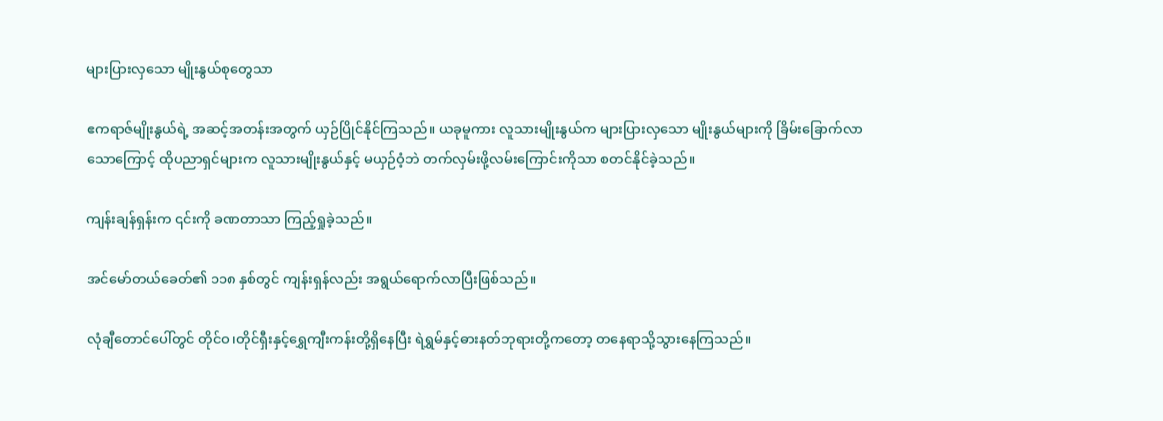များပြားလှသော မျိုးနွယ်စုတွေသာ

ဧကရာဇ်မျိုးနွယ်ရဲ့ အဆင့်အတန်းအတွက် ယှဉ်ပြိုင်နိုင်ကြသည်။ ယခုမူကား လူသားမျိုးနွယ်က များပြားလှသော မျိုးနွယ်များကို ခြိမ်းခြောက်လာသောကြောင့် ထိုပညာရှင်များက လူသားမျိုးနွယ်နှင့် မယှဉ်ဝံ့ဘဲ တက်လှမ်းဖို့လမ်းကြောင်းကိုသာ စတင်နိုင်ခဲ့သည်။

ကျန်းချန်ရှန်းက ၎င်းကို ခဏတာသာ ကြည့်ရှုခဲ့သည်။

အင်မော်တယ်ခေတ်၏ ၁၁၈ နှစ်တွင် ကျန်းရှန်လည်း အရွယ်ရောက်လာပြီးဖြစ်သည်။

လုံချီတောင်ပေါ်တွင် တိုင်ဝ၊တိုင်ရှီးနှင့်ရွှေကျီးကန်းတို့ရှိနေပြီး ရဲရွှမ်နှင့်ဓားနတ်ဘုရားတို့ကတော့ တနေရာသို့သွားနေကြသည်။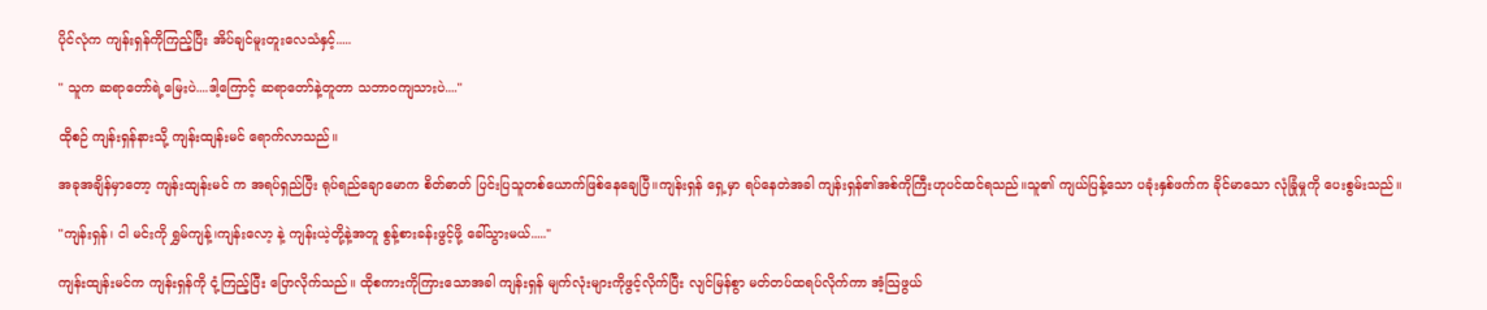ပိုင်လုံက ကျန်းရှန်ကိုကြည့်ပြီး အိပ်ချင်မူးတူးလေသံနှင့်.....

" သူက ဆရာတော်ရဲ့မြေးပဲ....ဒါ့ကြောင့် ဆရာတော်နဲ့တူတာ သဘာဝကျသားပဲ...."

ထိုစဉ် ကျန်းရှန်နားသို့ ကျန်းထျန်းမင် ရောက်လာသည်။

အခုအချိန်မှာတော့ ကျန်းထျန်းမင် က အရပ်ရှည်ပြီး ရုပ်ရည်ချောမောက စိတ်ဓာတ် ပြင်းပြသူတစ်ယောက်ဖြစ်နေချေပြီ။ကျန်းရှန် ရှေ့မှာ ရပ်နေတဲအခါ ကျန်းရှန်၏အစ်ကိုကြီးဟုပင်ထင်ရသည်။သူ၏ ကျယ်ပြန့်သော ပခုံးနှစ်ဖက်က ခိုင်မာသော လုံခြုံမှုကို ပေးစွမ်းသည်။

"ကျန်းရှန်၊ ငါ မင်းကို ရွှမ်ကျန့်၊ကျန်းလော့ နဲ့ ကျန်းယဲ့တို့နဲ့အတူ စွန့်စားခန်းဖွင့်ဖို့ ခေါ်သွားမယ်....."

ကျန်းထျန်းမင်က ကျန်းရှန်ကို ငုံ့ကြည့်ပြီး ပြောလိုက်သည်။ ထိုစကားကိုကြားသောအခါ ကျန်းရှန် မျက်လုံးများကိုဖွင့်လိုက်ပြီး လျင်မြန်စွာ မတ်တပ်ထရပ်လိုက်ကာ အံ့သြဖွယ်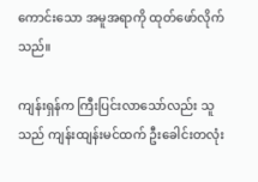ကောင်းသော အမူအရာကို ထုတ်ဖော်လိုက်သည်။

ကျန်းရှန်က ကြီးပြင်းလာသော်လည်း သူသည် ကျန်းထျန်းမင်ထက် ဦးခေါင်းတလုံး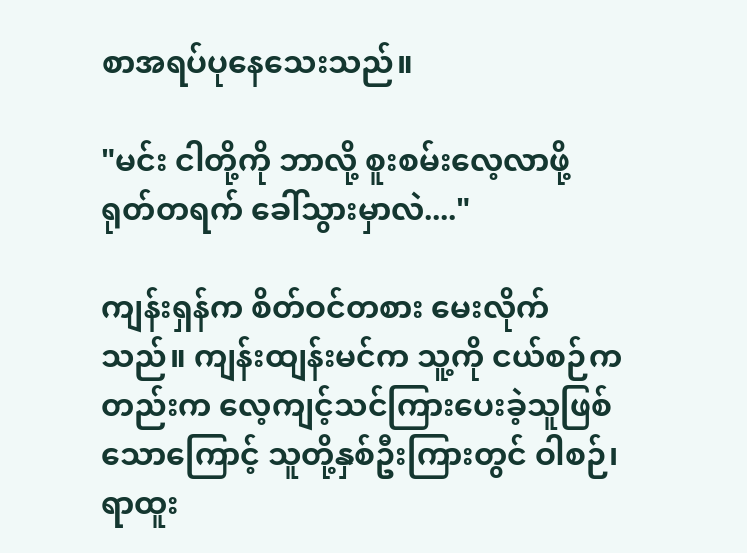စာအရပ်ပုနေသေးသည်။

"မင်း ငါတို့ကို ဘာလို့ စူးစမ်းလေ့လာဖို့ ရုတ်တရက် ခေါ်သွားမှာလဲ...."

ကျန်းရှန်က စိတ်ဝင်တစား မေးလိုက်သည်။ ကျန်းထျန်းမင်က သူ့ကို ငယ်စဉ်ကတည်းက လေ့ကျင့်သင်ကြားပေးခဲ့သူဖြစ်သောကြောင့် သူတို့နှစ်ဦးကြားတွင် ဝါစဉ်၊ ရာထူး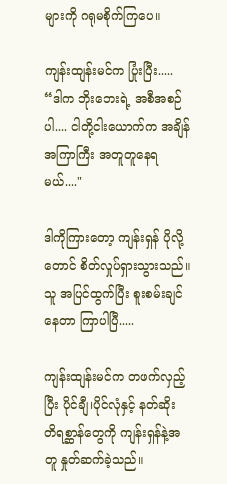များကို ဂရုမစိုက်ကြပေ။

ကျန်းထျန်းမင်က ပြုံးပြီး..... “ဒါက ဘိုးဘေးရဲ့ အစီအစဉ်ပါ.... ငါတို့ငါးယောက်က အချိန်အကြာကြီး အတူတူနေရမယ်...."

ဒါကိုကြားတော့ ကျန်းရှန် ပိုလို့တောင် စိတ်လှုပ်ရှားသွားသည်။ သူ အပြင်ထွက်ပြီး စူးစမ်းချင်နေတာ ကြာပါပြီ.....

ကျန်းထျန်းမင်က တဖက်လှည့်ပြီး ပိုင်ချီ၊ပိုင်လုံနှင့် နတ်ဆိုး တိရစ္ဆာန်တွေကို ကျန်းရှန်နဲ့အတူ နှုတ်ဆက်ခဲ့သည်။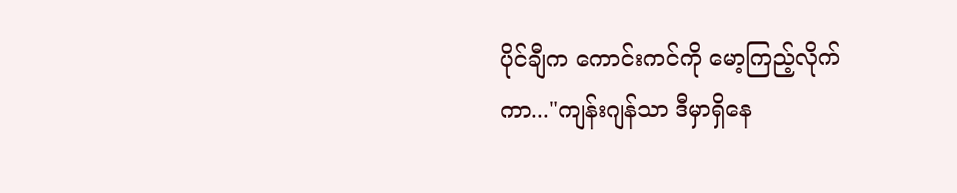ပိုင်ချီက ကောင်းကင်ကို မော့ကြည့်လိုက်ကာ..."ကျန်းဂျန်သာ ဒီမှာရှိနေ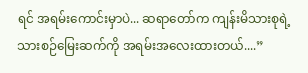ရင် အရမ်းကောင်းမှာပဲ... ဆရာတော်က ကျန်းမိသားစုရဲ့ သားစဉ်မြေးဆက်ကို အရမ်းအလေးထားတယ်....”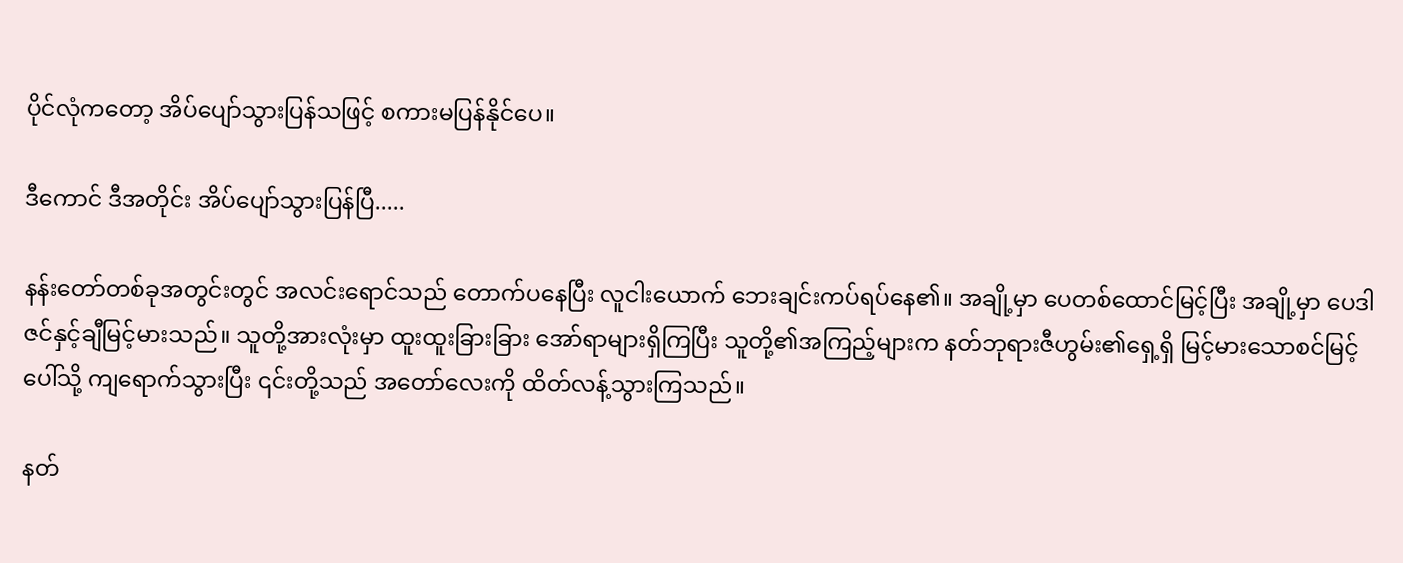ပိုင်လုံကတော့ အိပ်ပျော်သွားပြန်သဖြင့် စကားမပြန်နိုင်ပေ။

ဒီကောင် ဒီအတိုင်း အိပ်ပျော်သွားပြန်ပြီ.....

နန်းတော်တစ်ခုအတွင်းတွင် အလင်းရောင်သည် တောက်ပနေပြီး လူငါးယောက် ဘေးချင်းကပ်ရပ်နေ၏။ အချို့မှာ ပေတစ်ထောင်မြင့်ပြီး အချို့မှာ ပေဒါဇင်နှင့်ချီမြင့်မားသည်။ သူတို့အားလုံးမှာ ထူးထူးခြားခြား အော်ရာများရှိကြပြီး သူတို့၏အကြည့်များက နတ်ဘုရားဇီဟွမ်း၏ရှေ့ရှိ မြင့်မားသောစင်မြင့်ပေါ်သို့ ကျရောက်သွားပြီး ၎င်းတို့သည် အတော်လေးကို ထိတ်လန့်သွားကြသည်။

နတ်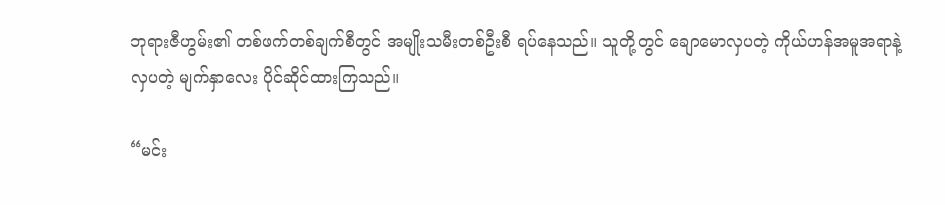ဘုရားဇီဟွမ်း၏ တစ်ဖက်တစ်ချက်စီတွင် အမျိုးသမီးတစ်ဦးစီ ရပ်နေသည်။ သူတို့တွင် ချောမောလှပတဲ့ ကိုယ်ဟန်အမူအရာနဲ့ လှပတဲ့ မျက်နှာလေး ပိုင်ဆိုင်ထားကြသည်။

“မင်း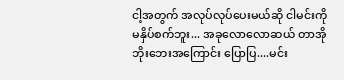ငါ့အတွက် အလုပ်လုပ်ပေးမယ်ဆို ငါမင်းကို မနှိပ်စက်ဘူး... အခုလောလောဆယ် တာအိုဘိုးဘေးအကြောင်း ပြောပြ....မင်း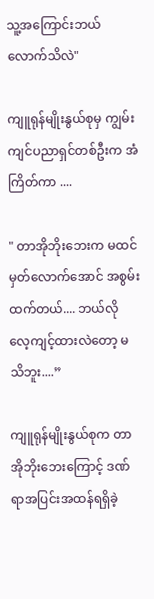သူ့အကြောင်းဘယ်လောက်သိလဲ"

ကျူရုန်မျိုးနွယ်စုမှ ကျွမ်းကျင်ပညာရှင်တစ်ဦးက အံကြိတ်ကာ ....

" တာအိုဘိုးဘေးက မထင်မှတ်လောက်အောင် အစွမ်းထက်တယ်.... ဘယ်လို လေ့ကျင့်ထားလဲတော့ မသိဘူး....”

ကျူရုန်မျိုးနွယ်စုက တာအိုဘိုးဘေးကြောင့် ဒဏ်ရာအပြင်းအထန်ရရှိခဲ့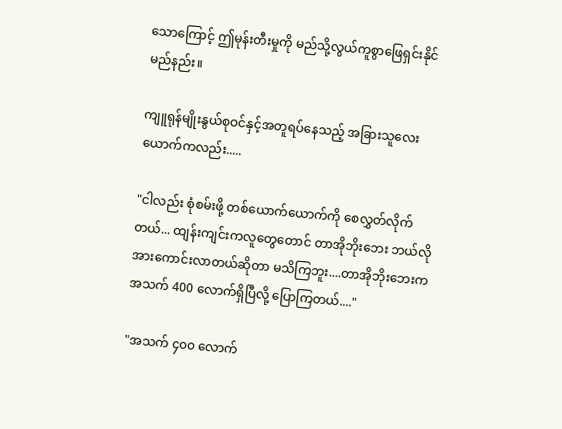သောကြောင့် ဤမုန်းတီးမှုကို မည်သို့လွယ်ကူစွာဖြေရှင်းနိုင်မည်နည်း။

ကျူရုန်မျိုးနွယ်စုဝင်နှင့်အတူရပ်နေသည့် အခြားသူလေးယောက်ကလည်း.....

"ငါလည်း စုံစမ်းဖို့ တစ်ယောက်ယောက်ကို စေလွှတ်လိုက်တယ်... ထျန်းကျင်းကလူတွေတောင် တာအိုဘိုးဘေး ဘယ်လို အားကောင်းလာတယ်ဆိုတာ မသိကြဘူး....တာအိုဘိုးဘေးက အသက် 400 လောက်ရှိပြီလို့ ပြောကြတယ်...."

"အသက် ၄၀၀ လောက်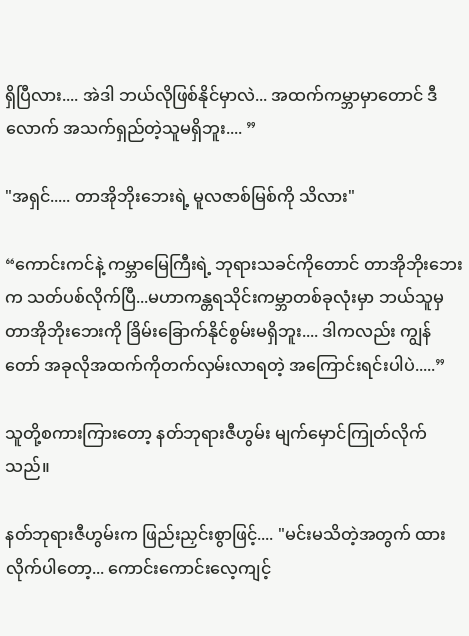ရှိပြီလား.... အဲဒါ ဘယ်လိုဖြစ်နိုင်မှာလဲ... အထက်ကမ္ဘာမှာတောင် ဒီလောက် အသက်ရှည်တဲ့သူမရှိဘူး.... ”

"အရှင်..... တာအိုဘိုးဘေးရဲ့ မူလဇာစ်မြစ်ကို သိလား"

“ကောင်းကင်နဲ့ ကမ္ဘာမြေကြီးရဲ့ ဘုရားသခင်ကိုတောင် တာအိုဘိုးဘေးက သတ်ပစ်လိုက်ပြီ...မဟာကန္တရသိုင်းကမ္ဘာတစ်ခုလုံးမှာ ဘယ်သူမှ တာအိုဘိုးဘေးကို ခြိမ်းခြောက်နိုင်စွမ်းမရှိဘူး.... ဒါကလည်း ကျွန်တော် အခုလိုအထက်ကိုတက်လှမ်းလာရတဲ့ အကြောင်းရင်းပါပဲ.....”

သူတို့စကားကြားတော့ နတ်ဘုရားဇီဟွမ်း မျက်မှောင်ကြုတ်လိုက်သည်။

နတ်ဘုရားဇီဟွမ်းက ဖြည်းညှင်းစွာဖြင့်.... "မင်းမသိတဲ့အတွက် ထားလိုက်ပါတော့... ကောင်းကောင်းလေ့ကျင့်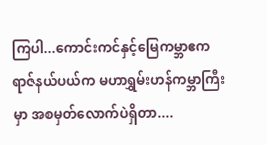ကြပါ...ကောင်းကင်နှင့်မြေကမ္ဘာဧကရာဇ်နယ်ပယ်က မဟာရွှမ်းဟန်ကမ္ဘာကြီးမှာ အစမှတ်လောက်ပဲရှိတာ....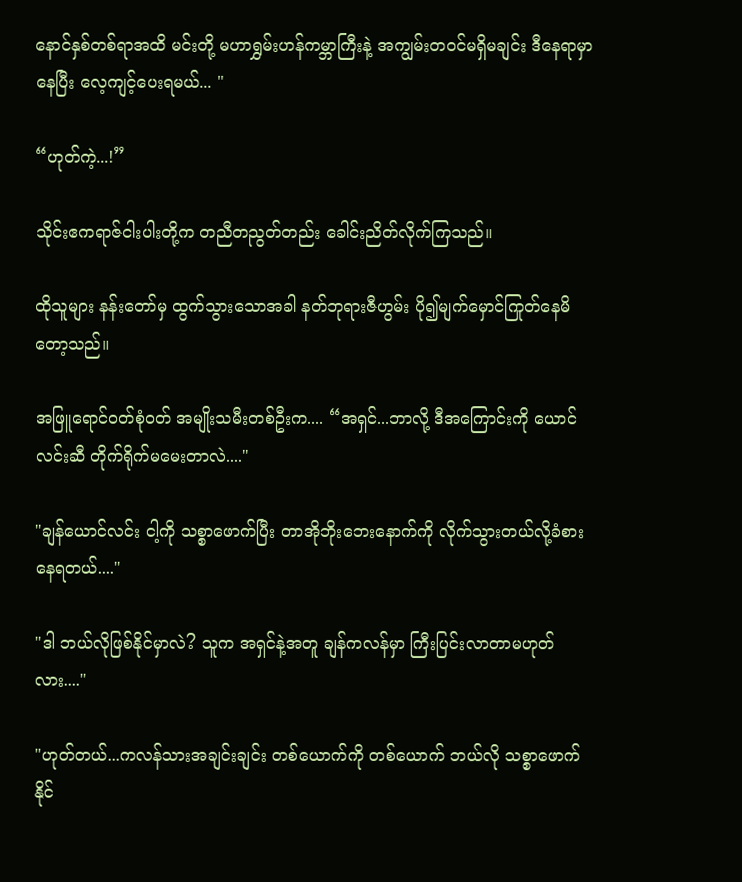နောင်နှစ်တစ်ရာအထိ မင်းတို့ မဟာရွှမ်းဟန်ကမ္ဘာကြီးနဲ့ အကျွမ်းတဝင်မရှိမချင်း ဒီနေရာမှာနေပြီး လေ့ကျင့်ပေးရမယ်... "

“ဟုတ်ကဲ့...!”

သိုင်းဧကရာဇ်ငါးပါးတို့က တညီတညွတ်တည်း ခေါင်းညိတ်လိုက်ကြသည်။

ထိုသူများ နန်းတော်မှ ထွက်သွားသောအခါ နတ်ဘုရားဇီဟွမ်း ပို၍မျက်မှောင်ကြုတ်နေမိတော့သည်။

အဖြူရောင်ဝတ်စုံဝတ် အမျိုးသမီးတစ်ဦးက.... “အရှင်...ဘာလို့ ဒီအကြောင်းကို ယောင်လင်းဆီ တိုက်ရိုက်မမေးတာလဲ...."

"ချန်ယောင်လင်း ငါ့ကို သစ္စာဖောက်ပြီး တာအိုဘိုးဘေးနောက်ကို လိုက်သွားတယ်လို့ခံစားနေရတယ်...."

"ဒါ ဘယ်လိုဖြစ်နိုင်မှာလဲ? သူက အရှင်နဲ့အတူ ချန်ကလန်မှာ ကြီးပြင်းလာတာမဟုတ်လား...."

"ဟုတ်တယ်...ကလန်သားအချင်းချင်း တစ်ယောက်ကို တစ်ယောက် ဘယ်လို သစ္စာဖောက်နိုင်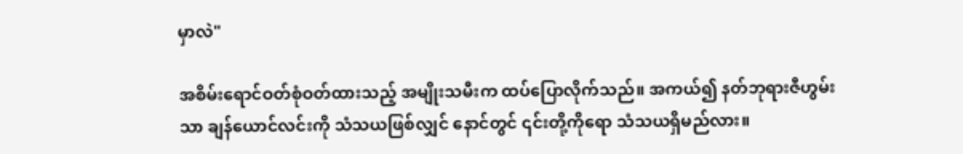မှာလဲ"

အစိမ်းရောင်ဝတ်စုံဝတ်ထားသည့် အမျိုးသမီးက ထပ်ပြောလိုက်သည်။ အကယ်၍ နတ်ဘုရားဇီဟွမ်းသာ ချန်ယောင်လင်းကို သံသယဖြစ်လျှင် နောင်တွင် ၎င်းတို့ကိုရော သံသယရှိမည်လား။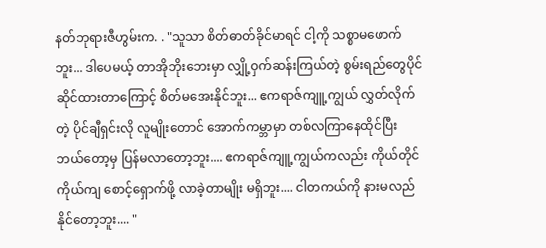နတ်ဘုရားဇီဟွမ်းက. . "သူသာ စိတ်ဓာတ်ခိုင်မာရင် ငါ့ကို သစ္စာမဖောက်ဘူး... ဒါပေမယ့် တာအိုဘိုးဘေးမှာ လျှို့ဝှက်ဆန်းကြယ်တဲ့ စွမ်းရည်တွေပိုင်ဆိုင်ထားတာကြောင့် စိတ်မအေးနိုင်ဘူး... ဧကရာဇ်ကျူ့ကျွယ် လွှတ်လိုက်တဲ့ ပိုင်ချီရှင်းလို လူမျိုးတောင် အောက်ကမ္ဘာမှာ တစ်လကြာနေထိုင်ပြီး ဘယ်တော့မှ ပြန်မလာတော့ဘူး.... ဧကရာဇ်ကျူ့ကျွယ်ကလည်း ကိုယ်တိုင်ကိုယ်ကျ စောင့်ရှောက်ဖို့ လာခဲ့တာမျိုး မရှိဘူး.... ငါတကယ်ကို နားမလည်နိုင်တော့ဘူး.... "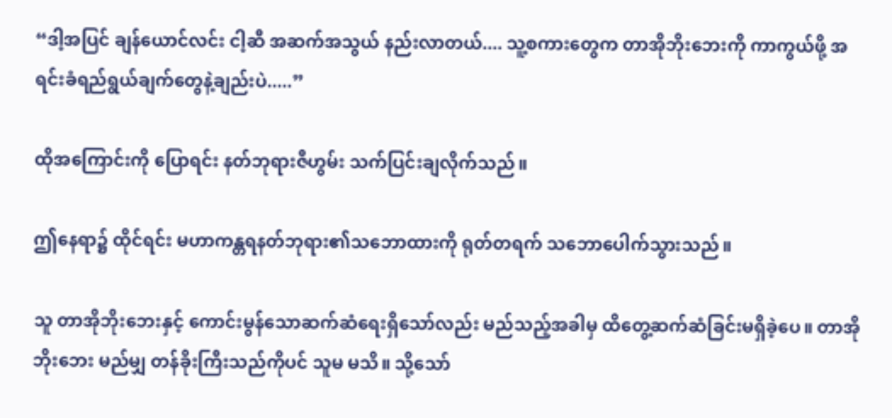“ဒါ့အပြင် ချန်ယောင်လင်း ငါ့ဆီ အဆက်အသွယ် နည်းလာတယ်.... သူ့စကားတွေက တာအိုဘိုးဘေးကို ကာကွယ်ဖို့ အရင်းခံရည်ရွယ်ချက်တွေနဲ့ချည်းပဲ.....”

ထိုအကြောင်းကို ပြောရင်း နတ်ဘုရားဇီဟွမ်း သက်ပြင်းချလိုက်သည်။

ဤနေရာ၌ ထိုင်ရင်း မဟာကန္တရနတ်ဘုရား၏သဘောထားကို ရုတ်တရက် သဘောပေါက်သွားသည်။

သူ တာအိုဘိုးဘေးနှင့် ကောင်းမွန်သောဆက်ဆံရေးရှိသော်လည်း မည်သည့်အခါမှ ထိတွေ့ဆက်ဆံခြင်းမရှိခဲ့ပေ။ တာအိုဘိုးဘေး မည်မျှ တန်ခိုးကြီးသည်ကိုပင် သူမ မသိ။ သို့သော်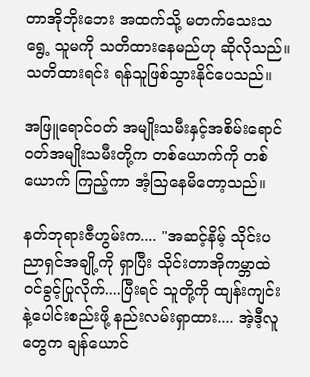တာအိုဘိုးဘေး အထက်သို့ မတက်သေးသရွေ့ သူမကို သတိထားနေမည်ဟု ဆိုလိုသည်။ သတိထားရင်း ရန်သူဖြစ်သွားနိုင်ပေသည်။

အဖြူရောင်ဝတ် အမျိုးသမီးနှင့်အစိမ်းရောင်ဝတ်အမျိုးသမီးတို့က တစ်ယောက်ကို တစ်ယောက် ကြည့်ကာ အံ့သြနေမိတော့သည်။

နတ်ဘုရားဇီဟွမ်းက.... "အဆင့်နိမ့် သိုင်းပညာရှင်အချို့ကို ရှာပြီး သိုင်းတာအိုကမ္ဘာထဲဝင်ခွင့်ပြုလိုက်....ပြီးရင် သူတို့ကို ထျန်းကျင်းနဲ့ပေါင်းစည်းဖို့ နည်းလမ်းရှာထား.... အဲ့ဒီ့လူတွေက ချန်ယောင်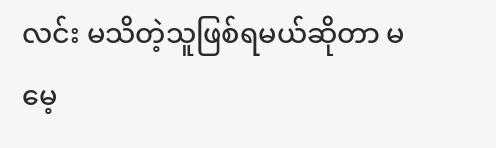လင်း မသိတဲ့သူဖြစ်ရမယ်ဆိုတာ မမေ့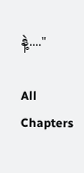နဲ့...."

All Chapters